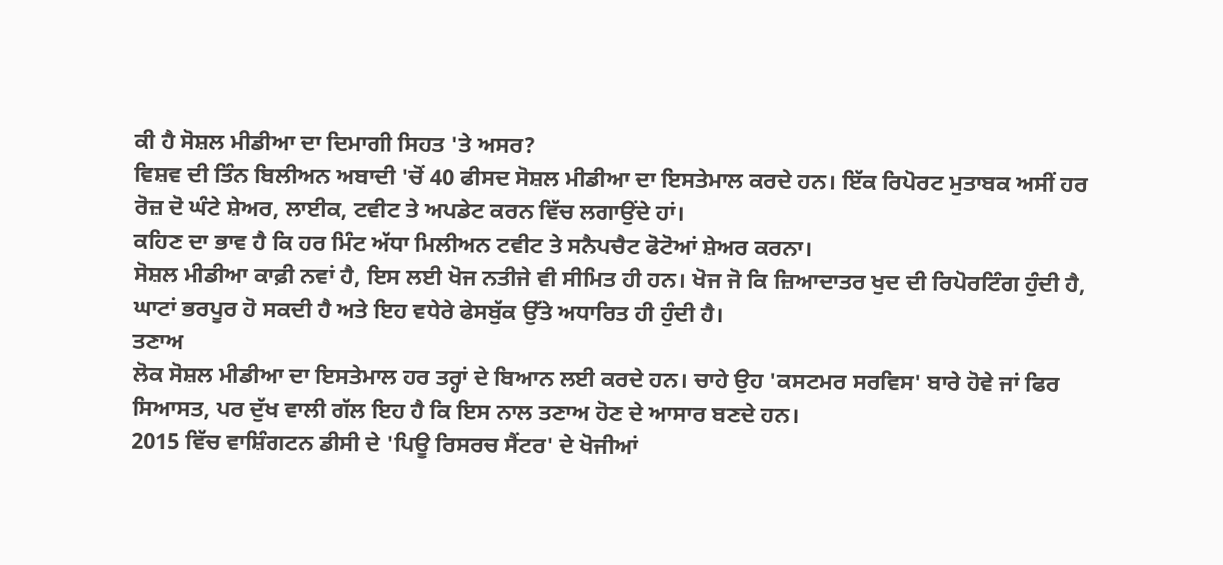ਕੀ ਹੈ ਸੋਸ਼ਲ ਮੀਡੀਆ ਦਾ ਦਿਮਾਗੀ ਸਿਹਤ 'ਤੇ ਅਸਰ?
ਵਿਸ਼ਵ ਦੀ ਤਿੰਨ ਬਿਲੀਅਨ ਅਬਾਦੀ 'ਚੋਂ 40 ਫੀਸਦ ਸੋਸ਼ਲ ਮੀਡੀਆ ਦਾ ਇਸਤੇਮਾਲ ਕਰਦੇ ਹਨ। ਇੱਕ ਰਿਪੋਰਟ ਮੁਤਾਬਕ ਅਸੀਂ ਹਰ ਰੋਜ਼ ਦੋ ਘੰਟੇ ਸ਼ੇਅਰ, ਲਾਈਕ, ਟਵੀਟ ਤੇ ਅਪਡੇਟ ਕਰਨ ਵਿੱਚ ਲਗਾਉਂਦੇ ਹਾਂ।
ਕਹਿਣ ਦਾ ਭਾਵ ਹੈ ਕਿ ਹਰ ਮਿੰਟ ਅੱਧਾ ਮਿਲੀਅਨ ਟਵੀਟ ਤੇ ਸਨੈਪਚੈਟ ਫੋਟੋਆਂ ਸ਼ੇਅਰ ਕਰਨਾ।
ਸੋਸ਼ਲ ਮੀਡੀਆ ਕਾਫ਼ੀ ਨਵਾਂ ਹੈ, ਇਸ ਲਈ ਖੋਜ ਨਤੀਜੇ ਵੀ ਸੀਮਿਤ ਹੀ ਹਨ। ਖੋਜ ਜੋ ਕਿ ਜ਼ਿਆਦਾਤਰ ਖੁਦ ਦੀ ਰਿਪੋਰਟਿੰਗ ਹੁੰਦੀ ਹੈ, ਘਾਟਾਂ ਭਰਪੂਰ ਹੋ ਸਕਦੀ ਹੈ ਅਤੇ ਇਹ ਵਧੇਰੇ ਫੇਸਬੁੱਕ ਉੱਤੇ ਅਧਾਰਿਤ ਹੀ ਹੁੰਦੀ ਹੈ।
ਤਣਾਅ
ਲੋਕ ਸੋਸ਼ਲ ਮੀਡੀਆ ਦਾ ਇਸਤੇਮਾਲ ਹਰ ਤਰ੍ਹਾਂ ਦੇ ਬਿਆਨ ਲਈ ਕਰਦੇ ਹਨ। ਚਾਹੇ ਉਹ 'ਕਸਟਮਰ ਸਰਵਿਸ' ਬਾਰੇ ਹੋਵੇ ਜਾਂ ਫਿਰ ਸਿਆਸਤ, ਪਰ ਦੁੱਖ ਵਾਲੀ ਗੱਲ ਇਹ ਹੈ ਕਿ ਇਸ ਨਾਲ ਤਣਾਅ ਹੋਣ ਦੇ ਆਸਾਰ ਬਣਦੇ ਹਨ।
2015 ਵਿੱਚ ਵਾਸ਼ਿੰਗਟਨ ਡੀਸੀ ਦੇ 'ਪਿਊ ਰਿਸਰਚ ਸੈਂਟਰ' ਦੇ ਖੋਜੀਆਂ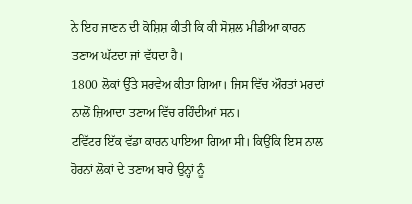ਨੇ ਇਹ ਜਾਣਨ ਦੀ ਕੋਸ਼ਿਸ਼ ਕੀਤੀ ਕਿ ਕੀ ਸੋਸ਼ਲ ਮੀਡੀਆ ਕਾਰਨ ਤਣਾਅ ਘੱਟਦਾ ਜਾਂ ਵੱਧਦਾ ਹੈ।
1800 ਲੋਕਾਂ ਉੱਤੇ ਸਰਵੇਅ ਕੀਤਾ ਗਿਆ। ਜਿਸ ਵਿੱਚ ਔਰਤਾਂ ਮਰਦਾਂ ਨਾਲੋਂ ਜ਼ਿਆਦਾ ਤਣਾਅ ਵਿੱਚ ਰਹਿੰਦੀਆਂ ਸਨ।
ਟਵਿੱਟਰ ਇੱਕ ਵੱਡਾ ਕਾਰਨ ਪਾਇਆ ਗਿਆ ਸੀ। ਕਿਉਂਕਿ ਇਸ ਨਾਲ ਹੋਰਨਾਂ ਲੋਕਾਂ ਦੇ ਤਣਾਅ ਬਾਰੇ ਉਨ੍ਹਾਂ ਨੂੰ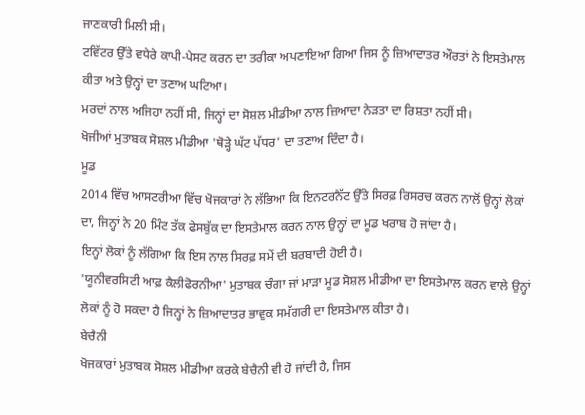ਜਾਣਕਾਰੀ ਮਿਲੀ ਸੀ।
ਟਵਿੱਟਰ ਉੱਤੇ ਵਧੇਰੇ ਕਾਪੀ-ਪੇਸਟ ਕਰਨ ਦਾ ਤਰੀਕਾ ਅਪਣਾਇਆ ਗਿਆ ਜਿਸ ਨੂੰ ਜ਼ਿਆਦਾਤਰ ਔਰਤਾਂ ਨੇ ਇਸਤੇਮਾਲ ਕੀਤਾ ਅਤੇ ਉਨ੍ਹਾਂ ਦਾ ਤਣਾਅ ਘਟਿਆ।
ਮਰਦਾਂ ਨਾਲ ਅਜਿਹਾ ਨਹੀਂ ਸੀ, ਜਿਨ੍ਹਾਂ ਦਾ ਸੋਸ਼ਲ ਮੀਡੀਆ ਨਾਲ ਜ਼ਿਆਦਾ ਨੇੜਤਾ ਦਾ ਰਿਸ਼ਤਾ ਨਹੀਂ ਸੀ।
ਖੋਜੀਆਂ ਮੁਤਾਬਕ ਸੋਸ਼ਲ ਮੀਡੀਆ 'ਥੋੜ੍ਹੇ ਘੱਟ ਪੱਧਰ' ਦਾ ਤਣਾਅ ਦਿੰਦਾ ਹੈ।
ਮੂਡ
2014 ਵਿੱਚ ਆਸਟਰੀਆ ਵਿੱਚ ਖੋਜਕਾਰਾਂ ਨੇ ਲੱਭਿਆ ਕਿ ਇਨਟਰਨੈੱਟ ਉੱਤੇ ਸਿਰਫ਼ ਰਿਸਰਚ ਕਰਨ ਨਾਲੋਂ ਉਨ੍ਹਾਂ ਲੋਕਾਂ ਦਾ, ਜਿਨ੍ਹਾਂ ਨੇ 20 ਮਿੰਟ ਤੱਕ ਫੇਸਬੁੱਕ ਦਾ ਇਸਤੇਮਾਲ ਕਰਨ ਨਾਲ ਉਨ੍ਹਾਂ ਦਾ ਮੂਡ ਖਰਾਬ ਹੋ ਜਾਂਦਾ ਹੈ।
ਇਨ੍ਹਾਂ ਲੋਕਾਂ ਨੂੰ ਲੱਗਿਆ ਕਿ ਇਸ ਨਾਲ ਸਿਰਫ਼ ਸਮੇਂ ਦੀ ਬਰਬਾਦੀ ਹੋਈ ਹੈ।
'ਯੂਨੀਵਰਸਿਟੀ ਆਫ਼ ਕੈਲੀਫੋਰਨੀਆ' ਮੁਤਾਬਕ ਚੰਗਾ ਜਾਂ ਮਾੜਾ ਮੂਡ ਸੋਸ਼ਲ ਮੀਡੀਆ ਦਾ ਇਸਤੇਮਾਲ ਕਰਨ ਵਾਲੇ ਉਨ੍ਹਾਂ ਲੋਕਾਂ ਨੂੰ ਹੋ ਸਕਦਾ ਹੈ ਜਿਨ੍ਹਾਂ ਨੇ ਜ਼ਿਆਦਾਤਰ ਭਾਵੁਕ ਸਮੱਗਰੀ ਦਾ ਇਸਤੇਮਾਲ ਕੀਤਾ ਹੈ।
ਬੇਚੈਨੀ
ਖੋਜਕਾਰਾਂ ਮੁਤਾਬਕ ਸੋਸ਼ਲ ਮੀਡੀਆ ਕਰਕੇ ਬੇਚੈਨੀ ਵੀ ਹੋ ਜਾਂਦੀ ਹੈ, ਜਿਸ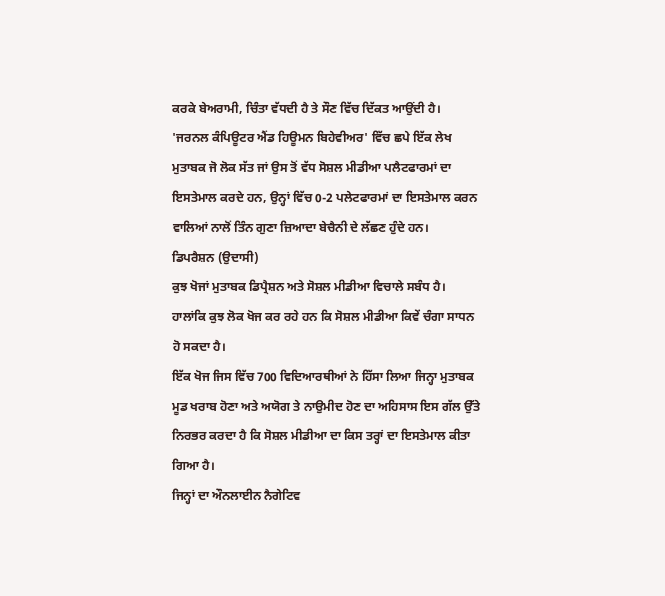ਕਰਕੇ ਬੇਅਰਾਮੀ, ਚਿੰਤਾ ਵੱਧਦੀ ਹੈ ਤੇ ਸੌਣ ਵਿੱਚ ਦਿੱਕਤ ਆਉਂਦੀ ਹੈ।
'ਜਰਨਲ ਕੰਪਿਊਟਰ ਐਂਡ ਹਿਊਮਨ ਬਿਹੇਵੀਅਰ' ਵਿੱਚ ਛਪੇ ਇੱਕ ਲੇਖ ਮੁਤਾਬਕ ਜੋ ਲੋਕ ਸੱਤ ਜਾਂ ਉਸ ਤੋਂ ਵੱਧ ਸੋਸ਼ਲ ਮੀਡੀਆ ਪਲੈਟਫਾਰਮਾਂ ਦਾ ਇਸਤੇਮਾਲ ਕਰਦੇ ਹਨ, ਉਨ੍ਹਾਂ ਵਿੱਚ 0-2 ਪਲੇਟਫਾਰਮਾਂ ਦਾ ਇਸਤੇਮਾਲ ਕਰਨ ਵਾਲਿਆਂ ਨਾਲੋਂ ਤਿੰਨ ਗੁਣਾ ਜ਼ਿਆਦਾ ਬੇਚੈਨੀ ਦੇ ਲੱਛਣ ਹੁੰਦੇ ਹਨ।
ਡਿਪਰੈਸ਼ਨ (ਉਦਾਸੀ)
ਕੁਝ ਖੋਜਾਂ ਮੁਤਾਬਕ ਡਿਪ੍ਰੈਸ਼ਨ ਅਤੇ ਸੋਸ਼ਲ ਮੀਡੀਆ ਵਿਚਾਲੇ ਸਬੰਧ ਹੈ। ਹਾਲਾਂਕਿ ਕੁਝ ਲੋਕ ਖੋਜ ਕਰ ਰਹੇ ਹਨ ਕਿ ਸੋਸ਼ਲ ਮੀਡੀਆ ਕਿਵੇਂ ਚੰਗਾ ਸਾਧਨ ਹੋ ਸਕਦਾ ਹੈ।
ਇੱਕ ਖੋਜ ਜਿਸ ਵਿੱਚ 700 ਵਿਦਿਆਰਥੀਆਂ ਨੇ ਹਿੱਸਾ ਲਿਆ ਜਿਨ੍ਹਾ ਮੁਤਾਬਕ ਮੂਡ ਖਰਾਬ ਹੋਣਾ ਅਤੇ ਅਯੋਗ ਤੇ ਨਾਉਮੀਦ ਹੋਣ ਦਾ ਅਹਿਸਾਸ ਇਸ ਗੱਲ ਉੱਤੇ ਨਿਰਭਰ ਕਰਦਾ ਹੈ ਕਿ ਸੋਸ਼ਲ ਮੀਡੀਆ ਦਾ ਕਿਸ ਤਰ੍ਹਾਂ ਦਾ ਇਸਤੇਮਾਲ ਕੀਤਾ ਗਿਆ ਹੈ।
ਜਿਨ੍ਹਾਂ ਦਾ ਔਨਲਾਈਨ ਨੈਗੇਟਿਵ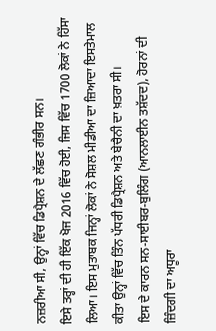ਨਜ਼ਰੀਆ ਸੀ, ਉਨ੍ਹਾਂ ਵਿੱਚ ਡਿਪ੍ਰੈਸ਼ਨ ਦੇ ਲੱਛਣ ਗੰਭੀਰ ਸਨ।
ਇਸੇ ਤਰ੍ਹਾਂ ਦੀ ਹੀ ਇੱਕ ਖੋਜ 2016 ਵਿੱਚ ਹੋਈ, ਜਿਸ ਵਿੱਚ 1700 ਲੋਕਾਂ ਨੇ ਹਿੱਸਾ ਲਿਆ। ਇਸ ਮੁਤਾਬਕ ਜਿਨ੍ਹਾਂ ਲੋਕਾਂ ਨੇ ਸੋਸ਼ਲ ਮੀਡੀਆ ਦਾ ਜ਼ਿਆਦਾ ਇਸਤੇਮਾਲ ਕੀਤਾ ਉਨ੍ਹਾਂ ਵਿੱਚ ਤਿੰਨ ਪੱਧਰੀ ਡਿਪ੍ਰੈਸ਼ਨ ਅਤੇ ਬੇਚੈਨੀ ਦਾ ਖ਼ਤਰਾ ਸੀ।
ਇਸ ਦੇ ਕਾਰਨ ਸਨ-ਸਾਈਬਰ-ਬੁਲਿੰਗ (ਆਨਲਾਈਨ ਤਸ਼ੱਦਦ), ਹੋਰਨਾਂ ਦੀ ਜ਼ਿੰਦਗੀ ਦਾ ਅਧੂਰਾ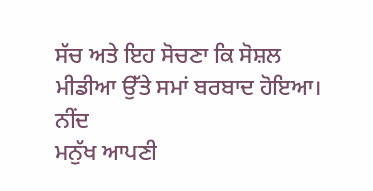ਸੱਚ ਅਤੇ ਇਹ ਸੋਚਣਾ ਕਿ ਸੋਸ਼ਲ ਮੀਡੀਆ ਉੱਤੇ ਸਮਾਂ ਬਰਬਾਦ ਹੋਇਆ।
ਨੀਂਦ
ਮਨੁੱਖ ਆਪਣੀ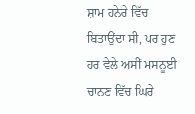ਸ਼ਾਮ ਹਨੇਰੇ ਵਿੱਚ ਬਿਤਾਉਂਦਾ ਸੀ, ਪਰ ਹੁਣ ਹਰ ਵੇਲੇ ਅਸੀਂ ਮਸਨੂਈ ਚਾਨਣ ਵਿੱਚ ਘਿਰੇ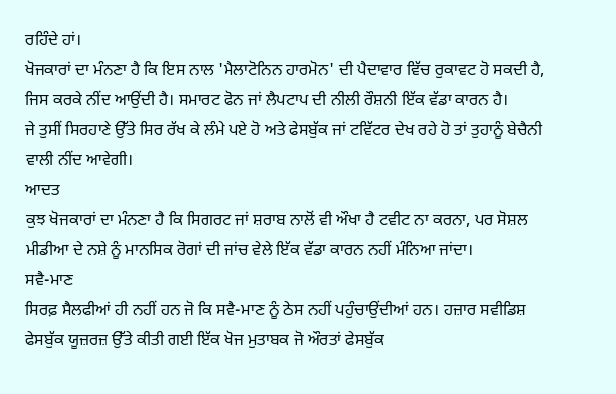ਰਹਿੰਦੇ ਹਾਂ।
ਖੋਜਕਾਰਾਂ ਦਾ ਮੰਨਣਾ ਹੈ ਕਿ ਇਸ ਨਾਲ 'ਮੈਲਾਟੋਨਿਨ ਹਾਰਮੋਨ' ਦੀ ਪੈਦਾਵਾਰ ਵਿੱਚ ਰੁਕਾਵਟ ਹੋ ਸਕਦੀ ਹੈ, ਜਿਸ ਕਰਕੇ ਨੀਂਦ ਆਉਂਦੀ ਹੈ। ਸਮਾਰਟ ਫੋਨ ਜਾਂ ਲੈਪਟਾਪ ਦੀ ਨੀਲੀ ਰੌਸ਼ਨੀ ਇੱਕ ਵੱਡਾ ਕਾਰਨ ਹੈ।
ਜੇ ਤੁਸੀਂ ਸਿਰਹਾਣੇ ਉੱਤੇ ਸਿਰ ਰੱਖ ਕੇ ਲੰਮੇ ਪਏ ਹੋ ਅਤੇ ਫੇਸਬੁੱਕ ਜਾਂ ਟਵਿੱਟਰ ਦੇਖ ਰਹੇ ਹੋ ਤਾਂ ਤੁਹਾਨੂੰ ਬੇਚੈਨੀ ਵਾਲੀ ਨੀਂਦ ਆਵੇਗੀ।
ਆਦਤ
ਕੁਝ ਖੋਜਕਾਰਾਂ ਦਾ ਮੰਨਣਾ ਹੈ ਕਿ ਸਿਗਰਟ ਜਾਂ ਸ਼ਰਾਬ ਨਾਲੋਂ ਵੀ ਔਖਾ ਹੈ ਟਵੀਟ ਨਾ ਕਰਨਾ, ਪਰ ਸੋਸ਼ਲ ਮੀਡੀਆ ਦੇ ਨਸ਼ੇ ਨੂੰ ਮਾਨਸਿਕ ਰੋਗਾਂ ਦੀ ਜਾਂਚ ਵੇਲੇ ਇੱਕ ਵੱਡਾ ਕਾਰਨ ਨਹੀਂ ਮੰਨਿਆ ਜਾਂਦਾ।
ਸਵੈ-ਮਾਣ
ਸਿਰਫ਼ ਸੈਲਫੀਆਂ ਹੀ ਨਹੀਂ ਹਨ ਜੋ ਕਿ ਸਵੈ-ਮਾਣ ਨੂੰ ਠੇਸ ਨਹੀਂ ਪਹੁੰਚਾਉਂਦੀਆਂ ਹਨ। ਹਜ਼ਾਰ ਸਵੀਡਿਸ਼ ਫੇਸਬੁੱਕ ਯੂਜ਼ਰਜ਼ ਉੱਤੇ ਕੀਤੀ ਗਈ ਇੱਕ ਖੋਜ ਮੁਤਾਬਕ ਜੋ ਔਰਤਾਂ ਫੇਸਬੁੱਕ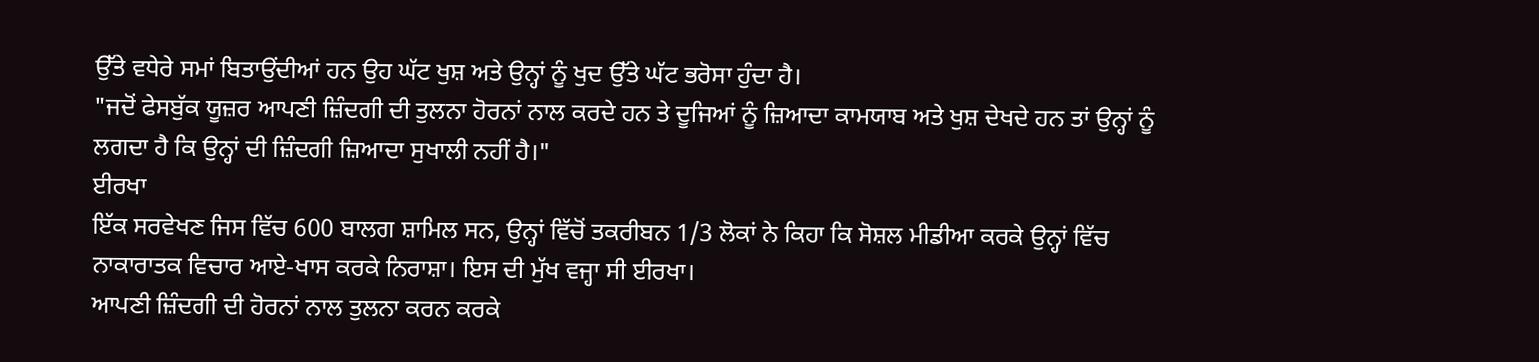ਉੱਤੇ ਵਧੇਰੇ ਸਮਾਂ ਬਿਤਾਉਂਦੀਆਂ ਹਨ ਉਹ ਘੱਟ ਖੁਸ਼ ਅਤੇ ਉਨ੍ਹਾਂ ਨੂੰ ਖੁਦ ਉੱਤੇ ਘੱਟ ਭਰੋਸਾ ਹੁੰਦਾ ਹੈ।
"ਜਦੋਂ ਫੇਸਬੁੱਕ ਯੂਜ਼ਰ ਆਪਣੀ ਜ਼ਿੰਦਗੀ ਦੀ ਤੁਲਨਾ ਹੋਰਨਾਂ ਨਾਲ ਕਰਦੇ ਹਨ ਤੇ ਦੂਜਿਆਂ ਨੂੰ ਜ਼ਿਆਦਾ ਕਾਮਯਾਬ ਅਤੇ ਖੁਸ਼ ਦੇਖਦੇ ਹਨ ਤਾਂ ਉਨ੍ਹਾਂ ਨੂੰ ਲਗਦਾ ਹੈ ਕਿ ਉਨ੍ਹਾਂ ਦੀ ਜ਼ਿੰਦਗੀ ਜ਼ਿਆਦਾ ਸੁਖਾਲੀ ਨਹੀਂ ਹੈ।"
ਈਰਖਾ
ਇੱਕ ਸਰਵੇਖਣ ਜਿਸ ਵਿੱਚ 600 ਬਾਲਗ ਸ਼ਾਮਿਲ ਸਨ, ਉਨ੍ਹਾਂ ਵਿੱਚੋਂ ਤਕਰੀਬਨ 1/3 ਲੋਕਾਂ ਨੇ ਕਿਹਾ ਕਿ ਸੋਸ਼ਲ ਮੀਡੀਆ ਕਰਕੇ ਉਨ੍ਹਾਂ ਵਿੱਚ ਨਾਕਾਰਾਤਕ ਵਿਚਾਰ ਆਏ-ਖਾਸ ਕਰਕੇ ਨਿਰਾਸ਼ਾ। ਇਸ ਦੀ ਮੁੱਖ ਵਜ੍ਹਾ ਸੀ ਈਰਖਾ।
ਆਪਣੀ ਜ਼ਿੰਦਗੀ ਦੀ ਹੋਰਨਾਂ ਨਾਲ ਤੁਲਨਾ ਕਰਨ ਕਰਕੇ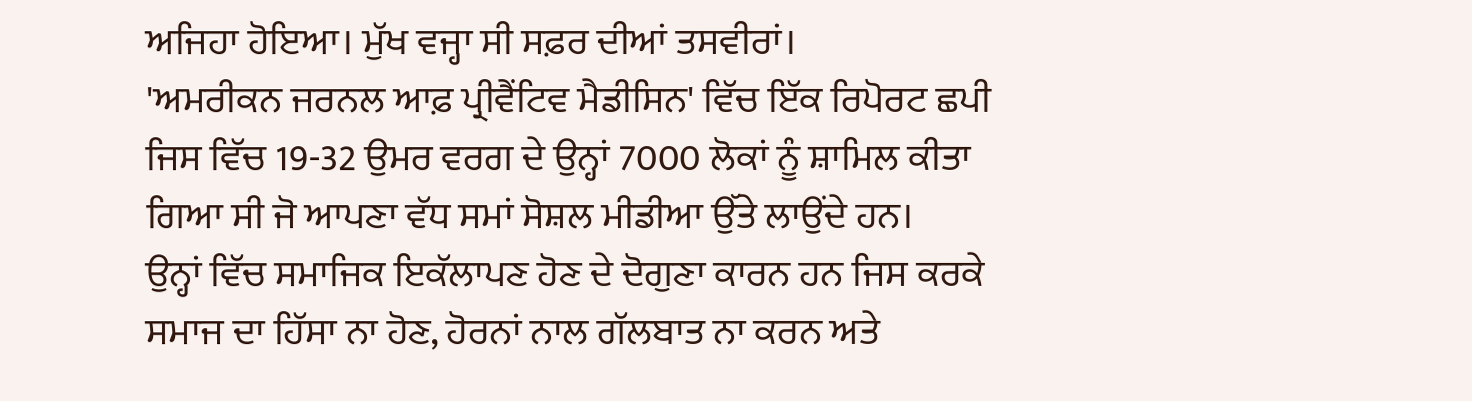ਅਜਿਹਾ ਹੋਇਆ। ਮੁੱਖ ਵਜ੍ਹਾ ਸੀ ਸਫ਼ਰ ਦੀਆਂ ਤਸਵੀਰਾਂ।
'ਅਮਰੀਕਨ ਜਰਨਲ ਆਫ਼ ਪ੍ਰੀਵੈਂਟਿਵ ਮੈਡੀਸਿਨ' ਵਿੱਚ ਇੱਕ ਰਿਪੋਰਟ ਛਪੀ ਜਿਸ ਵਿੱਚ 19-32 ਉਮਰ ਵਰਗ ਦੇ ਉਨ੍ਹਾਂ 7000 ਲੋਕਾਂ ਨੂੰ ਸ਼ਾਮਿਲ ਕੀਤਾ ਗਿਆ ਸੀ ਜੋ ਆਪਣਾ ਵੱਧ ਸਮਾਂ ਸੋਸ਼ਲ ਮੀਡੀਆ ਉੱਤੇ ਲਾਉਂਦੇ ਹਨ।
ਉਨ੍ਹਾਂ ਵਿੱਚ ਸਮਾਜਿਕ ਇਕੱਲਾਪਣ ਹੋਣ ਦੇ ਦੋਗੁਣਾ ਕਾਰਨ ਹਨ ਜਿਸ ਕਰਕੇ ਸਮਾਜ ਦਾ ਹਿੱਸਾ ਨਾ ਹੋਣ, ਹੋਰਨਾਂ ਨਾਲ ਗੱਲਬਾਤ ਨਾ ਕਰਨ ਅਤੇ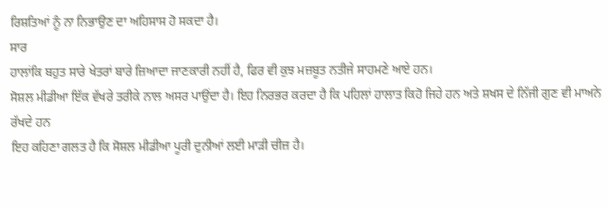ਰਿਸ਼ਤਿਆਂ ਨੂੰ ਨਾ ਨਿਭਾਉਣ ਦਾ ਅਹਿਸਾਸ ਹੋ ਸਕਦਾ ਹੈ।
ਸਾਰ
ਹਾਲਾਂਕਿ ਬਹੁਤ ਸਾਰੇ ਖੇਤਰਾਂ ਬਾਰੇ ਜ਼ਿਆਦਾ ਜਾਣਕਾਰੀ ਨਹੀਂ ਹੈ, ਫਿਰ ਵੀ ਕੁਝ ਮਜ਼ਬੂਤ ਨਤੀਜੇ ਸਾਹਮਣੇ ਆਏ ਹਨ।
ਸੋਸ਼ਲ ਮੀਡੀਆ ਇੱਕ ਵੱਖਰੇ ਤਰੀਕੇ ਨਾਲ ਅਸਰ ਪਾਉਂਦਾ ਹੈ। ਇਹ ਨਿਰਭਰ ਕਰਦਾ ਹੈ ਕਿ ਪਹਿਲਾਂ ਹਾਲਾਤ ਕਿਹੋ ਜਿਹੇ ਹਨ ਅਤੇ ਸ਼ਖਸ ਦੇ ਨਿੱਜੀ ਗੁਣ ਵੀ ਮਾਅਨੇ ਰੱਖਦੇ ਹਨ
ਇਹ ਕਹਿਣਾ ਗਲਤ ਹੈ ਕਿ ਸੋਸ਼ਲ ਮੀਡੀਆ ਪੂਰੀ ਦੁਨੀਆਂ ਲਈ ਮਾੜੀ ਚੀਜ਼ ਹੈ।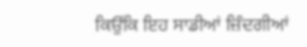ਕਿਉਂਕਿ ਇਹ ਸਾਡੀਆਂ ਜ਼ਿੰਦਗੀਆਂ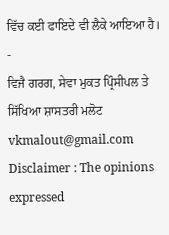ਵਿੱਚ ਕਈ ਫਾਇਦੇ ਵੀ ਲੈਕੇ ਆਇਆ ਹੈ।
-
ਵਿਜੈ ਗਰਗ, ਸੇਵਾ ਮੁਕਤ ਪ੍ਰਿੰਸੀਪਲ ਤੇ ਸਿੱਖਿਆ ਸ਼ਾਸਤਰੀ ਮਲੋਟ
vkmalout@gmail.com
Disclaimer : The opinions expressed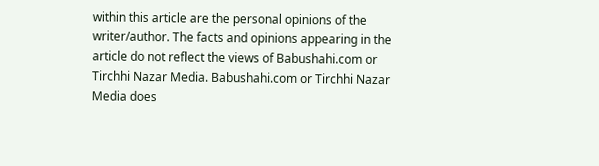within this article are the personal opinions of the writer/author. The facts and opinions appearing in the article do not reflect the views of Babushahi.com or Tirchhi Nazar Media. Babushahi.com or Tirchhi Nazar Media does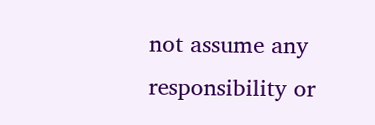not assume any responsibility or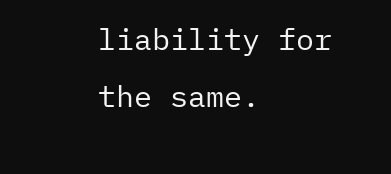liability for the same.